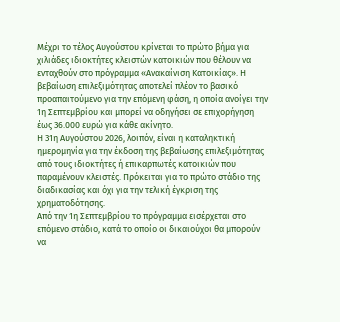Μέχρι το τέλος Αυγούστου κρίνεται το πρώτο βήμα για χιλιάδες ιδιοκτήτες κλειστών κατοικιών που θέλουν να ενταχθούν στο πρόγραμμα «Ανακαίνιση Κατοικίας». Η βεβαίωση επιλεξιμότητας αποτελεί πλέον το βασικό προαπαιτούμενο για την επόμενη φάση, η οποία ανοίγει την 1η Σεπτεμβρίου και μπορεί να οδηγήσει σε επιχορήγηση έως 36.000 ευρώ για κάθε ακίνητο.
Η 31η Αυγούστου 2026, λοιπόν, είναι η καταληκτική ημερομηνία για την έκδοση της βεβαίωσης επιλεξιμότητας από τους ιδιοκτήτες ή επικαρπωτές κατοικιών που παραμένουν κλειστές. Πρόκειται για το πρώτο στάδιο της διαδικασίας και όχι για την τελική έγκριση της χρηματοδότησης.
Από την 1η Σεπτεμβρίου το πρόγραμμα εισέρχεται στο επόμενο στάδιο, κατά το οποίο οι δικαιούχοι θα μπορούν να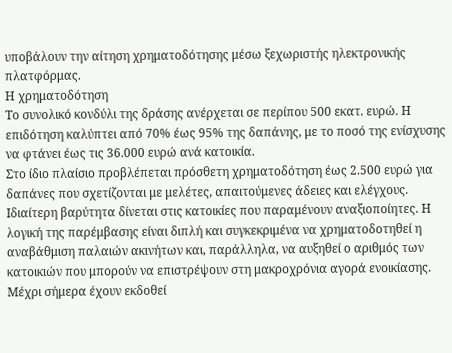υποβάλουν την αίτηση χρηματοδότησης μέσω ξεχωριστής ηλεκτρονικής πλατφόρμας.
Η χρηματοδότηση
Το συνολικό κονδύλι της δράσης ανέρχεται σε περίπου 500 εκατ. ευρώ. Η επιδότηση καλύπτει από 70% έως 95% της δαπάνης, με το ποσό της ενίσχυσης να φτάνει έως τις 36.000 ευρώ ανά κατοικία.
Στο ίδιο πλαίσιο προβλέπεται πρόσθετη χρηματοδότηση έως 2.500 ευρώ για δαπάνες που σχετίζονται με μελέτες, απαιτούμενες άδειες και ελέγχους.
Ιδιαίτερη βαρύτητα δίνεται στις κατοικίες που παραμένουν αναξιοποίητες. Η λογική της παρέμβασης είναι διπλή και συγκεκριμένα να χρηματοδοτηθεί η αναβάθμιση παλαιών ακινήτων και, παράλληλα, να αυξηθεί ο αριθμός των κατοικιών που μπορούν να επιστρέψουν στη μακροχρόνια αγορά ενοικίασης. Μέχρι σήμερα έχουν εκδοθεί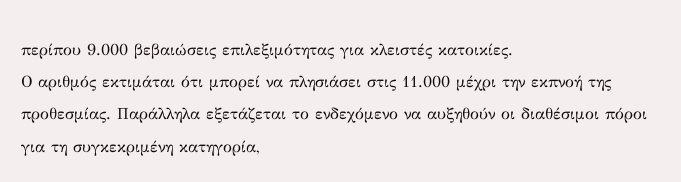περίπου 9.000 βεβαιώσεις επιλεξιμότητας για κλειστές κατοικίες.
Ο αριθμός εκτιμάται ότι μπορεί να πλησιάσει στις 11.000 μέχρι την εκπνοή της προθεσμίας. Παράλληλα εξετάζεται το ενδεχόμενο να αυξηθούν οι διαθέσιμοι πόροι για τη συγκεκριμένη κατηγορία,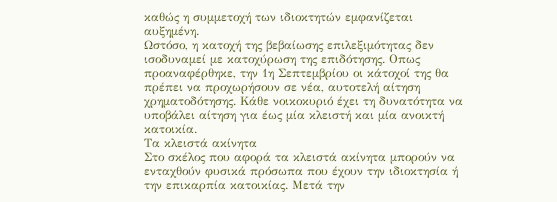καθώς η συμμετοχή των ιδιοκτητών εμφανίζεται αυξημένη.
Ωστόσο, η κατοχή της βεβαίωσης επιλεξιμότητας δεν ισοδυναμεί με κατοχύρωση της επιδότησης. Οπως προαναφέρθηκε, την 1η Σεπτεμβρίου οι κάτοχοί της θα πρέπει να προχωρήσουν σε νέα, αυτοτελή αίτηση χρηματοδότησης. Κάθε νοικοκυριό έχει τη δυνατότητα να υποβάλει αίτηση για έως μία κλειστή και μία ανοικτή κατοικία.
Τα κλειστά ακίνητα
Στο σκέλος που αφορά τα κλειστά ακίνητα μπορούν να ενταχθούν φυσικά πρόσωπα που έχουν την ιδιοκτησία ή την επικαρπία κατοικίας. Μετά την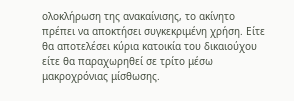ολοκλήρωση της ανακαίνισης, το ακίνητο πρέπει να αποκτήσει συγκεκριμένη χρήση. Είτε θα αποτελέσει κύρια κατοικία του δικαιούχου είτε θα παραχωρηθεί σε τρίτο μέσω μακροχρόνιας μίσθωσης.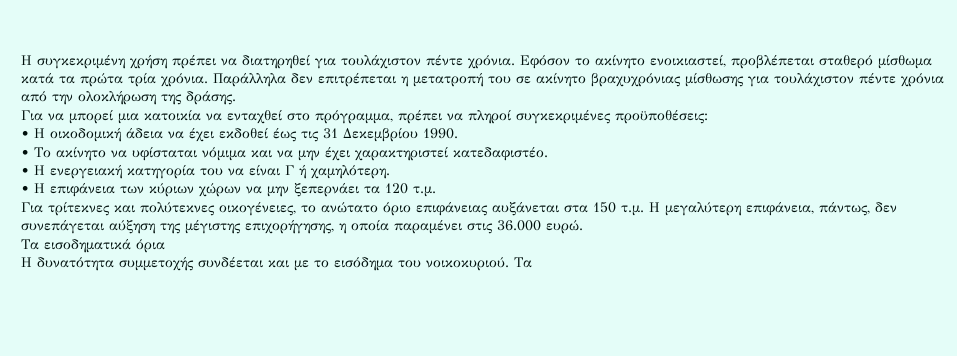Η συγκεκριμένη χρήση πρέπει να διατηρηθεί για τουλάχιστον πέντε χρόνια. Εφόσον το ακίνητο ενοικιαστεί, προβλέπεται σταθερό μίσθωμα κατά τα πρώτα τρία χρόνια. Παράλληλα δεν επιτρέπεται η μετατροπή του σε ακίνητο βραχυχρόνιας μίσθωσης για τουλάχιστον πέντε χρόνια από την ολοκλήρωση της δράσης.
Για να μπορεί μια κατοικία να ενταχθεί στο πρόγραμμα, πρέπει να πληροί συγκεκριμένες προϋποθέσεις:
• Η οικοδομική άδεια να έχει εκδοθεί έως τις 31 Δεκεμβρίου 1990.
• Το ακίνητο να υφίσταται νόμιμα και να μην έχει χαρακτηριστεί κατεδαφιστέο.
• Η ενεργειακή κατηγορία του να είναι Γ ή χαμηλότερη.
• Η επιφάνεια των κύριων χώρων να μην ξεπερνάει τα 120 τ.μ.
Για τρίτεκνες και πολύτεκνες οικογένειες, το ανώτατο όριο επιφάνειας αυξάνεται στα 150 τ.μ. Η μεγαλύτερη επιφάνεια, πάντως, δεν συνεπάγεται αύξηση της μέγιστης επιχορήγησης, η οποία παραμένει στις 36.000 ευρώ.
Τα εισοδηματικά όρια
Η δυνατότητα συμμετοχής συνδέεται και με το εισόδημα του νοικοκυριού. Τα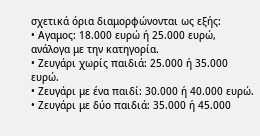σχετικά όρια διαμορφώνονται ως εξής:
• Αγαμος: 18.000 ευρώ ή 25.000 ευρώ, ανάλογα με την κατηγορία.
• Ζευγάρι χωρίς παιδιά: 25.000 ή 35.000 ευρώ.
• Ζευγάρι με ένα παιδί: 30.000 ή 40.000 ευρώ.
• Ζευγάρι με δύο παιδιά: 35.000 ή 45.000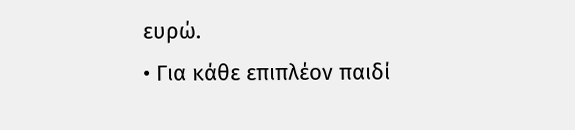ευρώ.
• Για κάθε επιπλέον παιδί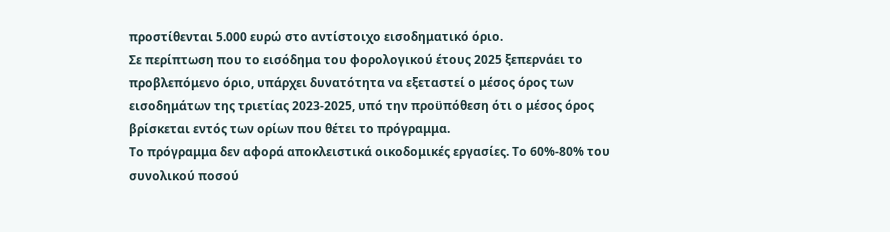προστίθενται 5.000 ευρώ στο αντίστοιχο εισοδηματικό όριο.
Σε περίπτωση που το εισόδημα του φορολογικού έτους 2025 ξεπερνάει το προβλεπόμενο όριο, υπάρχει δυνατότητα να εξεταστεί ο μέσος όρος των εισοδημάτων της τριετίας 2023-2025, υπό την προϋπόθεση ότι ο μέσος όρος βρίσκεται εντός των ορίων που θέτει το πρόγραμμα.
Το πρόγραμμα δεν αφορά αποκλειστικά οικοδομικές εργασίες. Το 60%-80% του συνολικού ποσού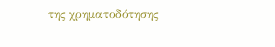της χρηματοδότησης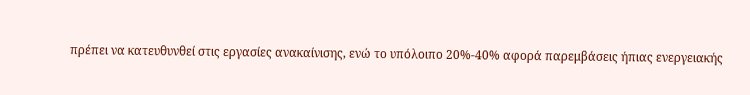πρέπει να κατευθυνθεί στις εργασίες ανακαίνισης, ενώ το υπόλοιπο 20%-40% αφορά παρεμβάσεις ήπιας ενεργειακής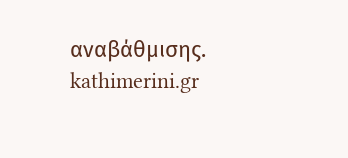αναβάθμισης.
kathimerini.gr